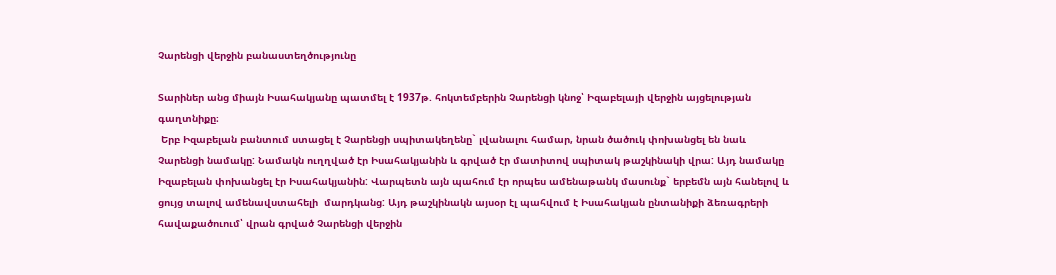Չարենցի վերջին բանաստեղծությունը

Տարիներ անց միայն Իսահակյանը պատմել է 1937թ. հոկտեմբերին Չարենցի կնոջ՝ Իզաբելայի վերջին այցելության գաղտնիքը։
 Երբ Իզաբելան բանտում ստացել է Չարենցի սպիտակեղենը` լվանալու համար, նրան ծածուկ փոխանցել են նաև Չարենցի նամակը: Նամակն ուղղված էր Իսահակյանին և գրված էր մատիտով սպիտակ թաշկինակի վրա: Այդ նամակը Իզաբելան փոխանցել էր Իսահակյանին: Վարպետն այն պահում էր որպես ամենաթանկ մասունք` երբեմն այն հանելով և ցույց տալով ամենավստահելի  մարդկանց: Այդ թաշկինակն այսօր էլ պահվում է Իսահակյան ընտանիքի ձեռագրերի հավաքածուում՝ վրան գրված Չարենցի վերջին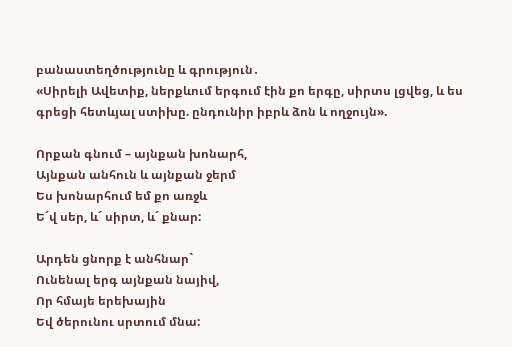բանաստեղծությունը և գրություն․
«Սիրելի Ավետիք, ներքևում երգում էին քո երգը, սիրտս լցվեց, և ես գրեցի հետևյալ ստիխը. ընդունիր իբրև ձոն և ողջույն».

Որքան գնում – այնքան խոնարհ,
Այնքան անհուն և այնքան ջերմ
Ես խոնարհում եմ քո առջև
Ե´վ սեր, և´ սիրտ, և´ քնար:

Արդեն ցնորք է անհնար`
Ունենալ երգ այնքան նայիվ,
Որ հմայե երեխային
Եվ ծերունու սրտում մնա: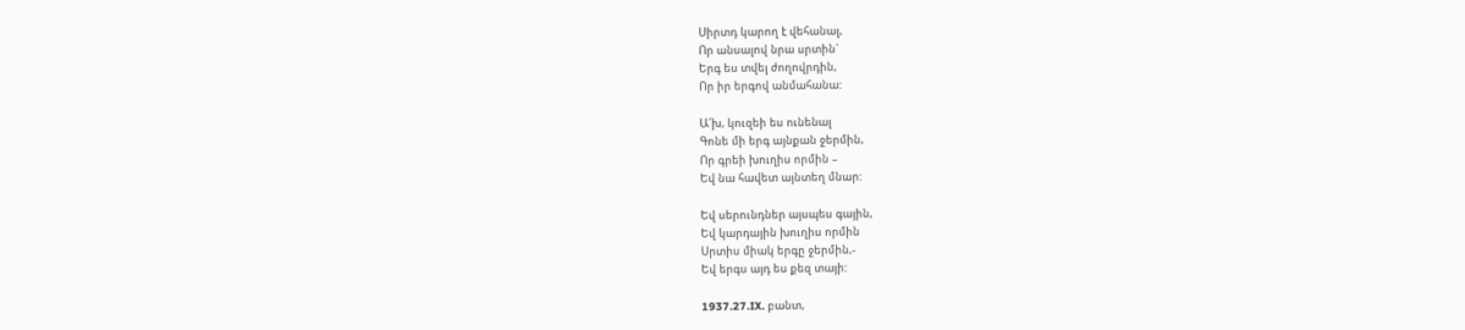Սիրտդ կարող է վեհանալ,
Որ անսալով նրա սրտին`
Երգ ես տվել ժողովրդին,
Որ իր երգով անմահանա:

Ա՜խ, կուզեի ես ունենալ
Գոնե մի երգ այնքան ջերմին,
Որ գրեի խուղիս որմին –
Եվ նա հավետ այնտեղ մնար:

Եվ սերունդներ այսպես գային,
Եվ կարդային խուղիս որմին
Սրտիս միակ երգը ջերմին,-
Եվ երգս այդ ես քեզ տայի:

1937.27.IX. բանտ,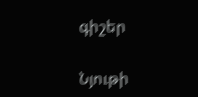գիշեր

Նյութի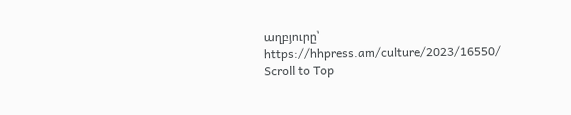աղբյուրը՝ https://hhpress.am/culture/2023/16550/
Scroll to Top